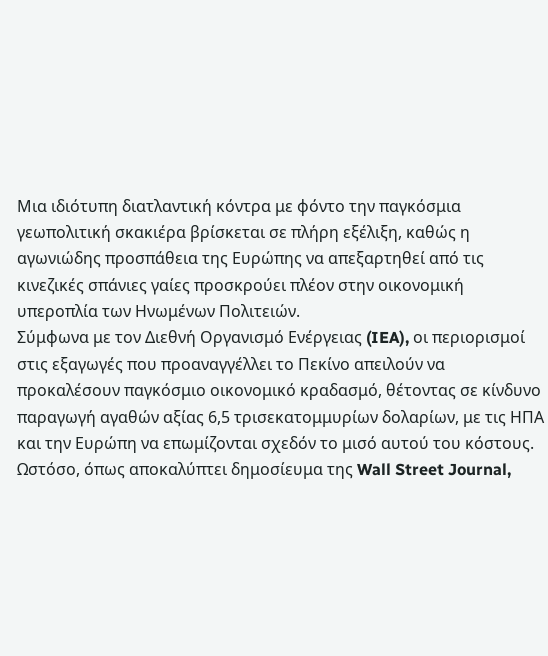Μια ιδιότυπη διατλαντική κόντρα με φόντο την παγκόσμια γεωπολιτική σκακιέρα βρίσκεται σε πλήρη εξέλιξη, καθώς η αγωνιώδης προσπάθεια της Ευρώπης να απεξαρτηθεί από τις κινεζικές σπάνιες γαίες προσκρούει πλέον στην οικονομική υπεροπλία των Ηνωμένων Πολιτειών.
Σύμφωνα με τον Διεθνή Οργανισμό Ενέργειας (IEA), οι περιορισμοί στις εξαγωγές που προαναγγέλλει το Πεκίνο απειλούν να προκαλέσουν παγκόσμιο οικονομικό κραδασμό, θέτοντας σε κίνδυνο παραγωγή αγαθών αξίας 6,5 τρισεκατομμυρίων δολαρίων, με τις ΗΠΑ και την Ευρώπη να επωμίζονται σχεδόν το μισό αυτού του κόστους.
Ωστόσο, όπως αποκαλύπτει δημοσίευμα της Wall Street Journal,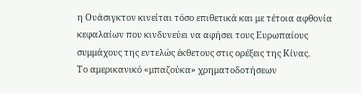η Ουάσιγκτον κινείται τόσο επιθετικά και με τέτοια αφθονία κεφαλαίων που κινδυνεύει να αφήσει τους Ευρωπαίους συμμάχους της εντελώς έκθετους στις ορέξεις της Κίνας.
Το αμερικανικό «μπαζούκα» χρηματοδοτήσεων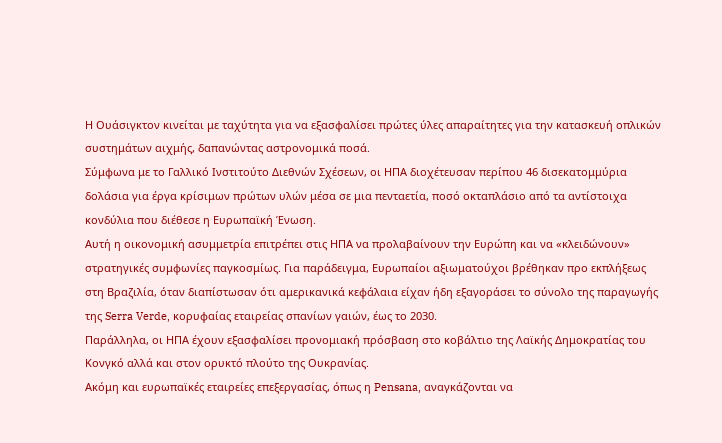Η Ουάσιγκτον κινείται με ταχύτητα για να εξασφαλίσει πρώτες ύλες απαραίτητες για την κατασκευή οπλικών συστημάτων αιχμής, δαπανώντας αστρονομικά ποσά.
Σύμφωνα με το Γαλλικό Ινστιτούτο Διεθνών Σχέσεων, οι ΗΠΑ διοχέτευσαν περίπου 46 δισεκατομμύρια δολάσια για έργα κρίσιμων πρώτων υλών μέσα σε μια πενταετία, ποσό οκταπλάσιο από τα αντίστοιχα κονδύλια που διέθεσε η Ευρωπαϊκή Ένωση.
Αυτή η οικονομική ασυμμετρία επιτρέπει στις ΗΠΑ να προλαβαίνουν την Ευρώπη και να «κλειδώνουν» στρατηγικές συμφωνίες παγκοσμίως. Για παράδειγμα, Ευρωπαίοι αξιωματούχοι βρέθηκαν προ εκπλήξεως στη Βραζιλία, όταν διαπίστωσαν ότι αμερικανικά κεφάλαια είχαν ήδη εξαγοράσει το σύνολο της παραγωγής της Serra Verde, κορυφαίας εταιρείας σπανίων γαιών, έως το 2030.
Παράλληλα, οι ΗΠΑ έχουν εξασφαλίσει προνομιακή πρόσβαση στο κοβάλτιο της Λαϊκής Δημοκρατίας του Κονγκό αλλά και στον ορυκτό πλούτο της Ουκρανίας.
Ακόμη και ευρωπαϊκές εταιρείες επεξεργασίας, όπως η Pensana, αναγκάζονται να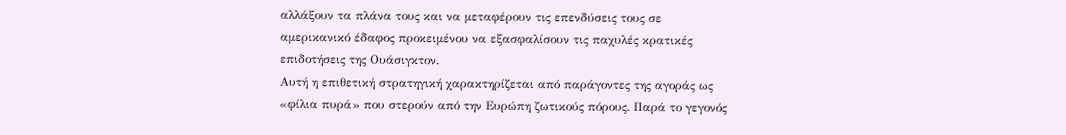αλλάξουν τα πλάνα τους και να μεταφέρουν τις επενδύσεις τους σε αμερικανικό έδαφος προκειμένου να εξασφαλίσουν τις παχυλές κρατικές επιδοτήσεις της Ουάσιγκτον.
Αυτή η επιθετική στρατηγική χαρακτηρίζεται από παράγοντες της αγοράς ως «φίλια πυρά» που στερούν από την Ευρώπη ζωτικούς πόρους. Παρά το γεγονός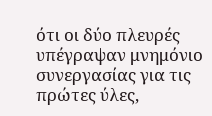ότι οι δύο πλευρές υπέγραψαν μνημόνιο συνεργασίας για τις πρώτες ύλες,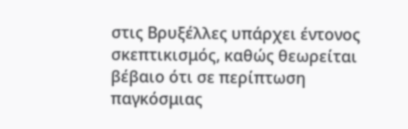στις Βρυξέλλες υπάρχει έντονος σκεπτικισμός, καθώς θεωρείται βέβαιο ότι σε περίπτωση παγκόσμιας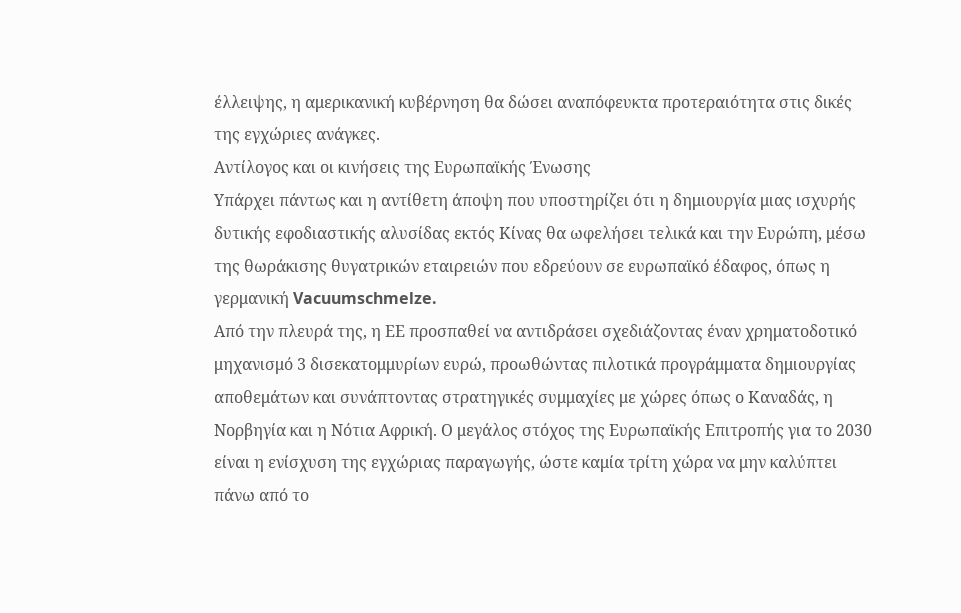έλλειψης, η αμερικανική κυβέρνηση θα δώσει αναπόφευκτα προτεραιότητα στις δικές της εγχώριες ανάγκες.
Αντίλογος και οι κινήσεις της Ευρωπαϊκής Ένωσης
Υπάρχει πάντως και η αντίθετη άποψη που υποστηρίζει ότι η δημιουργία μιας ισχυρής δυτικής εφοδιαστικής αλυσίδας εκτός Κίνας θα ωφελήσει τελικά και την Ευρώπη, μέσω της θωράκισης θυγατρικών εταιρειών που εδρεύουν σε ευρωπαϊκό έδαφος, όπως η γερμανική Vacuumschmelze.
Από την πλευρά της, η ΕΕ προσπαθεί να αντιδράσει σχεδιάζοντας έναν χρηματοδοτικό μηχανισμό 3 δισεκατομμυρίων ευρώ, προωθώντας πιλοτικά προγράμματα δημιουργίας αποθεμάτων και συνάπτοντας στρατηγικές συμμαχίες με χώρες όπως ο Καναδάς, η Νορβηγία και η Νότια Αφρική. Ο μεγάλος στόχος της Ευρωπαϊκής Επιτροπής για το 2030 είναι η ενίσχυση της εγχώριας παραγωγής, ώστε καμία τρίτη χώρα να μην καλύπτει πάνω από το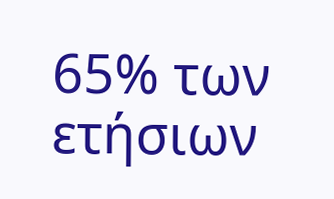65% των ετήσιων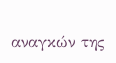αναγκών της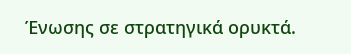Ένωσης σε στρατηγικά ορυκτά.